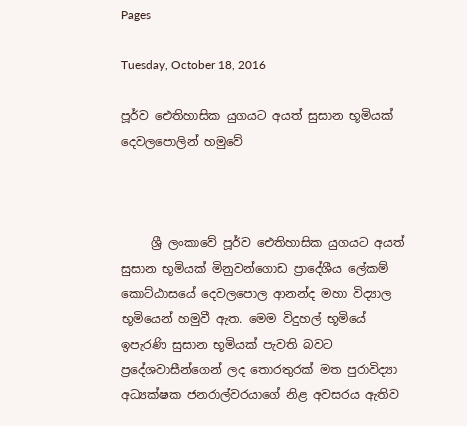Pages

Tuesday, October 18, 2016

පූර්ව ඓතිහාසික යුගයට අයත් සුසාන භූමියක් දෙවලපොලින් හමුවේ



     ශ්‍රී ලංකාවේ පූර්ව ඓතිහාසික යුගයට අයත් සුසාන භූමියක් මිනුවන්ගොඩ ප්‍රාදේශීය ලේකම් කොට්ඨාසයේ දෙවලපොල ආනන්ද මහා විද්‍යාල භූමියෙන් හමුවී ඇත. මෙම විදුහල් භූමි‍යේ ඉපැරණි සුසාන භූමියක් පැවති බවට ප්‍රදේශවාසීන්ගෙන් ලද තොරතුරක් මත පුරාවිද්‍යා අධ්‍යක්ෂක ජනරාල්වරයාගේ නිළ අවසරය ඇතිව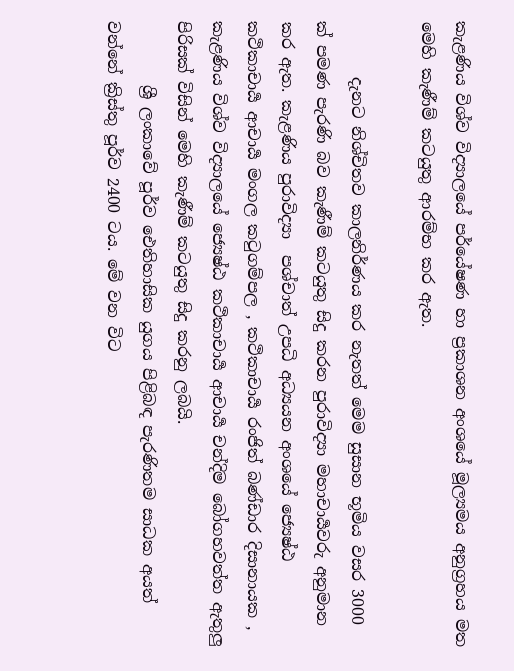කැළණිය විශ්ව විද්‍යාලයේ පර්යේෂණ හා ප්‍රකාශන අංශයේ මූල්‍යමය අනුග්‍රහය මත මෙහි කැණීම් කටයුතු ආරම්භ කර ඇත.

       දැනට නිශ්චිතව කාලනිර්ණ‍ය කර නැතත් මෙම සුසාන භූමිය වසර 3000 ක් පමණ පැරණි බව කැණීම් කටයුතු සිදු කරන පුරාවිද්‍යා මහාචාර්‍යවරු අනුමාන කර ඇත. කැළණිය පුරාවිද්‍යා  පශ්චාත් උපධි අධ්‍යයන අංශයේ ජ්‍යෙෂ්ඨ කථිකාචාර්‍ය ආචාර්‍ය මංගල කටුගම්පල , කථිකාචාර්‍ය රංජිත් බණ්ඩාර දිසානායක , කැළණිය විශ්ව විද්‍යාලයේ ජ්‍යෙෂ්ඨ කථිකාචාර්‍ය ආචාර්‍ය චන්දිම බෝගහවත්ත ඇතුලු පිරිසක් විසින් මෙහි කැණීම් කටයුතු සිදු කරනු ලබයි.
        ශ්‍රී ලංකාවේ පූර්ව ඓතිහාසික යුගය පිළිබඳ පැරණිතම සාධක අයත් වන්නේ ක්‍රිස්තු පූර්ව 2400 ටය. මේ වන විට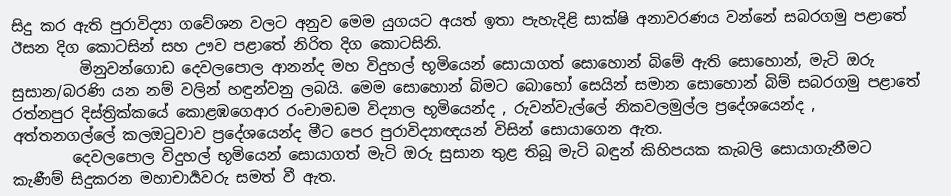සිදු කර ඇති පුරාවිද්‍යා ගවේශන වලට අනුව මෙම යුගයට අයත් ඉතා පැහැදිළි සාක්ෂි අනාවරණය වන්නේ සබරගමු පළාතේ ඊසන දිග කොටසින් සහ ඌව පළාතේ නිරිත දිග කොටසිනි.
         මිනුවන්ගොඩ දෙවලපොල ආනන්ද මහ විදුහල් භූමියෙන් සොයාගත් සොහොන් බිමේ ඇති සොහොන්, මැටි ඔරු සුසාන/බරණි යන නම් වලින් හඳුන්වනු ලබයි. මෙම සොහොන් බිමට බොහෝ සෙයින් සමාන සොහොන් බිම් සබරගමු පළාතේ රත්නපුර දිස්ත්‍රික්කයේ කොළඹගෙආර රංචාමඩම විද්‍යාල භූමියෙන්ද , රුවන්වැල්ලේ නිකවලමුල්ල ප්‍රදේශයෙන්ද , අත්තනගල්ලේ කලඔටුවාව ප්‍රදේශයෙන්ද මීට පෙර පුරාවිද්‍යාඥයන් විසින් සොයාගෙන ඇත.
        දෙවලපොල විදුහල් භූමියෙන් සොයාගත් මැටි ඔරු සුසාන තුළ තිබූ මැටි බඳුන් කිහිපයක කැබලි සොයාගැනීමට කැණීම් සිදුකරන මහාචාර්‍යවරු සමත් වී ඇත.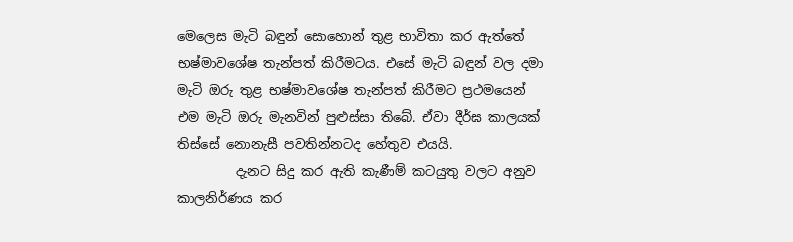මෙලෙස මැටි බඳුන් සොහොන් තුළ භාවිතා කර ඇත්තේ භෂ්මාවශේෂ තැන්පත් කිරීමටය. එසේ මැටි බඳුන් වල දමා මැටි ඔරු තුළ භෂ්මාවශේෂ තැන්පත් කිරීමට ප්‍රථමයෙන් එම මැටි ඔරු මැනවින් පුළුස්සා තිබේ. ඒවා දීර්ඝ කාලයක් තිස්සේ නොනැසී පවතින්නටද හේතුව එයයි.
         දැනට සිදු කර ඇති කැණීම් කටයුතු වලට අනුව කාලනිර්ණය කර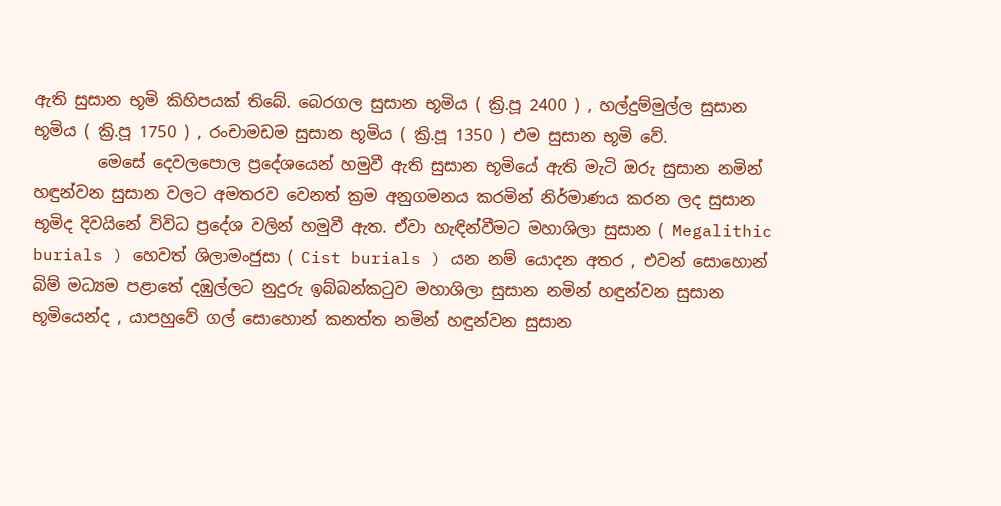ඇති සුසාන භූමි කිහිපයක් තිබේ. බෙරගල සුසාන භූමිය ( ක්‍රි.පූ 2400 ) , හල්දුම්මුල්ල සුසාන භූමිය ( ක්‍රි.පූ 1750 ) , රංචාමඩම සුසාන භූමිය ( ක්‍රි.පූ 1350 ) එම සුසාන භූමි වේ.
        මෙසේ දෙවලපොල ප්‍රදේශයෙන් හමුවී ඇති සුසාන භූමියේ ඇති මැටි ඔරු සුසාන නමින් හඳුන්වන සුසාන වලට අමතරව වෙනත් ක්‍රම අනුගමනය කරමින් නිර්මාණය කරන ලද සුසාන භූමිද දිවයිනේ විවිධ ප්‍රදේශ වලින් හමුවී ඇත. ඒවා හැඳින්වීමට මහාශිලා සුසාන ( Megalithic burials ) හෙවත් ශිලාමංජුසා ( Cist burials ) යන නම් යොදන අතර , එවන් සොහොන් බිම් මධ්‍යම පළාතේ දඹුල්ලට නුදුරු ඉබ්බන්කටුව මහාශිලා සුසාන නමින් හඳුන්වන සුසාන භූමියෙන්ද , යාපහුවේ ගල් සොහොන් කනත්ත නමින් හඳුන්වන සුසාන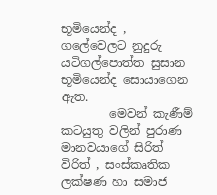භූමියෙන්ද , ගලේවෙලට නුදුරු යටිගල්පොත්ත සුසාන භූමියෙන්ද සොයාගෙන ඇත.
        මෙවන් කැණීම් කටයුතු වලින් පුරාණ මානවයාගේ සිරිත් විරිත් , සංස්කෘතික ලක්ෂණ හා සමාජ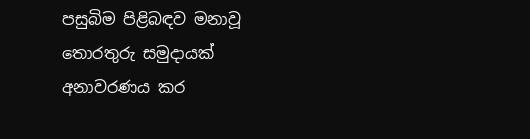පසුබිම පිළිබඳව මනාවූ තොරතුරු සමුදායක් අනාවරණය කර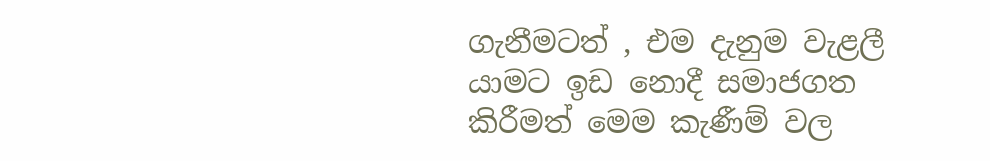ගැනීමටත් , එම දැනුම වැළලී යාමට ඉඩ නොදී සමාජගත කිරීමත් මෙම කැණීම් වල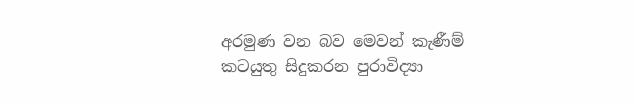අරමුණ වන බව මෙවන් කැණීම් කටයුතු සිදුකරන පුරාවිද්‍යා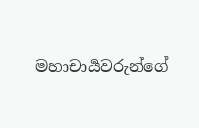මහාචාර්‍යවරුන්ගේ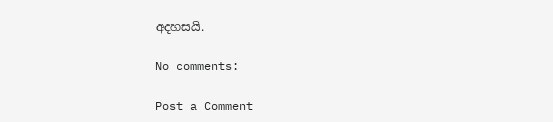අදහසයි.

No comments:

Post a Comment